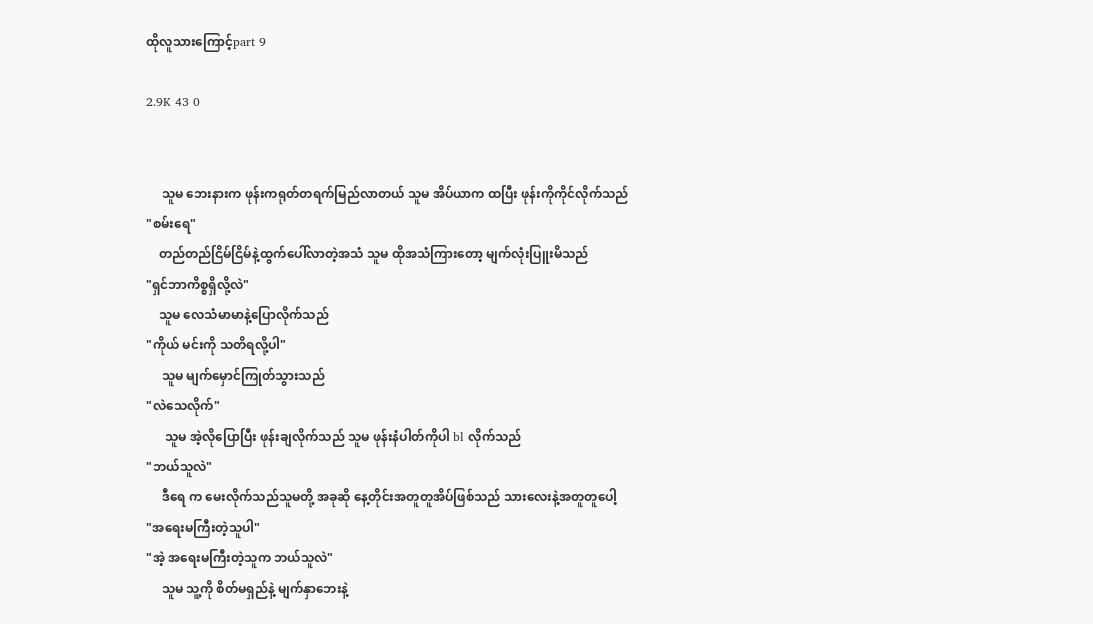ထိုလူသားကြောင့်part 9

2.9K 43 0


     သူမ ဘေးနားက ဖုန်းကရုတ်တရက်မြည်လာတယ် သူမ အိပ်ယာက ထပြီး ဖုန်းကိုကိုင်လိုက်သည်
"စမ်းရေ"
    တည်တည်ငြိမ်ငြိမ်နဲ့ထွက်ပေါ်လာတဲ့အသံ သူမ ထိုအသံကြားတော့ မျက်လုံးပြူးမိသည်
"ရှင်ဘာကိစ္စရှိလို့လဲ"
    သူမ လေသံမာမာနဲ့ပြောလိုက်သည်
"ကိုယ် မင်းကို သတိရလို့ပါ"
     သူမ မျက်မှောင်ကြုတ်သွားသည်
"လဲသေလိုက်"
      သူမ အဲ့လိုပြောပြီး ဖုန်းချလိုက်သည် သူမ ဖုန်းနံပါတ်ကိုပါ bl လိုက်သည်
"ဘယ်သူလဲ"
     ဒီရေ က မေးလိုက်သည်သူမတို့ အခုဆို နေ့တိုင်းအတူတူအိပ်ဖြစ်သည် သားလေးနဲ့အတူတူပေါ့
"အရေးမကြီးတဲ့သူပါ"
"အဲ့ အရေးမကြီးတဲ့သူက ဘယ်သူလဲ"
     သူမ သူ့ကို စိတ်မရှည်နဲ့ မျက်နှာဘေးနဲ့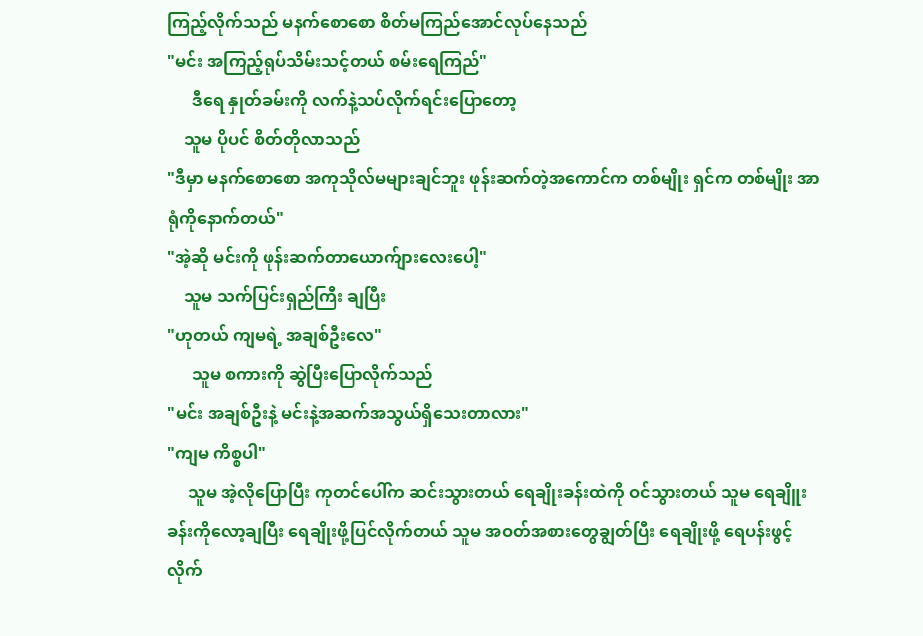ကြည့်လိုက်သည် မနက်စောစော စိတ်မကြည်အောင်လုပ်နေသည်
"မင်း အကြည့်ရုပ်သိမ်းသင့်တယ် စမ်းရေကြည်"
      ဒီရေ နှုတ်ခမ်းကို လက်နဲ့သပ်လိုက်ရင်းပြောတော့
    သူမ ပိုပင် စိတ်တိုလာသည်
"ဒီမှာ မနက်စောစော အကုသိုလ်မများချင်ဘူး ဖုန်းဆက်တဲ့အကောင်က တစ်မျိုး ရှင်က တစ်မျိုး အာရုံကိုနောက်တယ်"
"အဲ့ဆို မင်းကို ဖုန်းဆက်တာယောက်ျားလေးပေါ့"
    သူမ သက်ပြင်းရှည်ကြီး ချပြီး
"ဟုတယ် ကျမရဲ့ အချစ်ဦးလေ"
      သူမ စကားကို ဆွဲပြီးပြောလိုက်သည်
"မင်း အချစ်ဦးနဲ့ မင်းနဲ့အဆက်အသွယ်ရှိသေးတာလား"
"ကျမ ကိစ္စပါ"
     သူမ အဲ့လိုပြောပြီး ကုတင်ပေါ်က ဆင်းသွားတယ် ရေချိုးခန်းထဲကို ဝင်သွားတယ် သူမ ရေချိူးခန်းကိုလော့ချပြီး ရေချိုးဖို့ပြင်လိုက်တယ် သူမ အဝတ်အစားတွေချွတ်ပြီး ရေချိုးဖို့ ရေပန်းဖွင့်လိုက်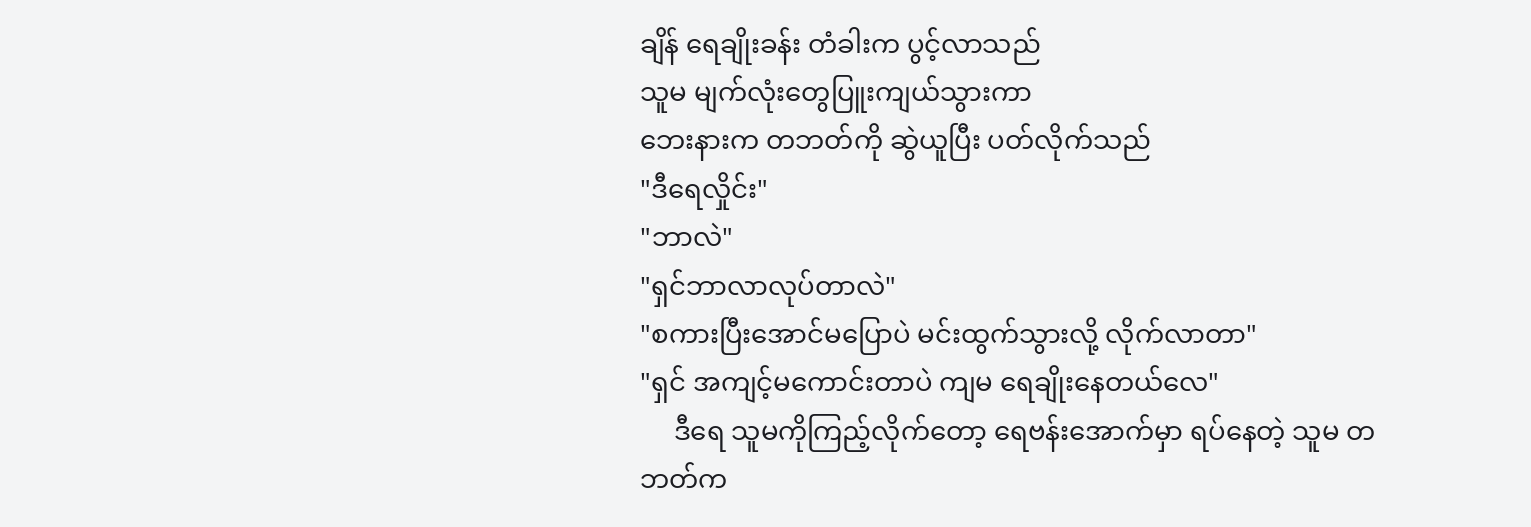ချိန် ရေချိုးခန်း တံခါးက ပွင့်လာသည်
သူမ မျက်လုံးတွေပြူးကျယ်သွားကာ
ဘေးနားက တဘတ်ကို ဆွဲယူပြီး ပတ်လိုက်သည်
"ဒီရေလှိုင်း"
"ဘာလဲ"
"ရှင်ဘာလာလုပ်တာလဲ"
"စကားပြီးအောင်မပြောပဲ မင်းထွက်သွားလို့ လိုက်လာတာ"
"ရှင် အကျင့်မကောင်းတာပဲ ကျမ ရေချိုးနေတယ်လေ"
     ဒီရေ သူမကိုကြည့်လိုက်တော့ ရေဗန်းအောက်မှာ ရပ်နေတဲ့ သူမ တဘတ်က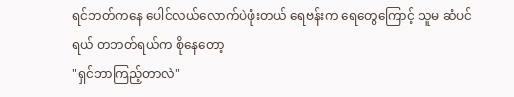ရင်ဘတ်ကနေ ပေါင်လယ်လောက်ပဲဖုံးတယ် ရေဗန်းက ရေတွေကြောင့် သူမ ဆံပင်ရယ် တဘတ်ရယ်က စိုနေတော့
"ရှင်ဘာကြည့်တာလဲ"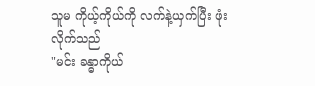သူမ ကိုယ့်ကိုယ်ကို လက်နဲ့ယှက်ပြီး ဖုံးလိုက်သည်
"မင်း ခန္ဓာကိုယ်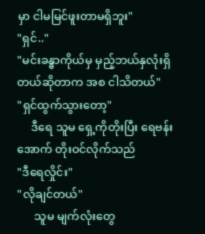မှာ ငါမမြင်ဖူးတာမရှိဘူး"
"ရှင်.."
"မင်းခန္ဓာကိုယ်မှ မှည့်ဘယ်နှလုံးရှိတယ်ဆိုတာက အစ ငါသိတယ်"
"ရှင်ထွက်သွားတော့"
     ဒီရေ သူမ ရှေ့ကိုတိုးပြီး ရေဗန်းအောက် တိုးဝင်လိုက်သည်
"ဒီရေလှိုင်း"
"လိုချင်တယ်"
      သူမ မျက်လုံးတွေ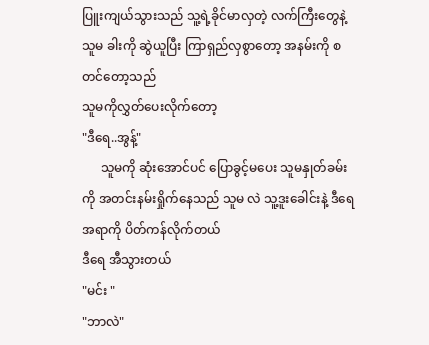ပြူးကျယ်သွားသည် သူ့ရဲ့ခိုင်မာလှတဲ့ လက်ကြီးတွေနဲ့ သူမ ခါးကို ဆွဲယူပြီး ကြာရှည်လှစွာတော့ အနမ်းကို စ တင်တော့သည်
သူမကိုလွှတ်ပေးလိုက်တော့
"ဒီရေ..အွန့်"
      သူမကို ဆုံးအောင်ပင် ပြောခွင့်မပေး သူမနှုတ်ခမ်းကို အတင်းနမ်းရှိုက်နေသည် သူမ လဲ သူ့ဒူးခေါင်းနဲ့ ဒီရေ အရာကို ပိတ်ကန်လိုက်တယ်
ဒီရေ အီသွားတယ်
"မင်း "
"ဘာလဲ"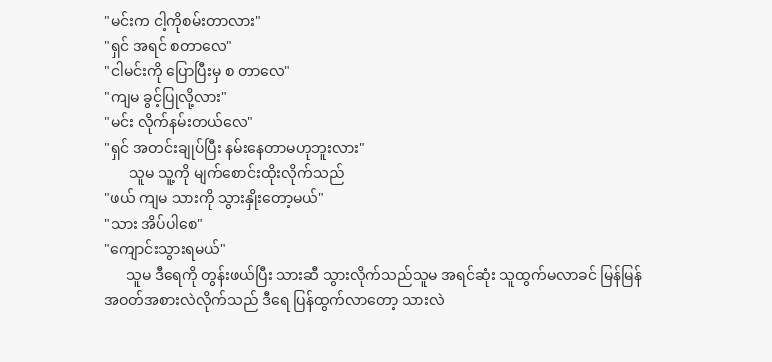"မင်းက ငါ့ကိုစမ်းတာလား"
"ရှင် အရင် စတာလေ"
"ငါမင်းကို ပြောပြီးမှ စ တာလေ"
"ကျမ ခွင့်ပြုလို့လား"
"မင်း လိုက်နမ်းတယ်လေ"
"ရှင် အတင်းချုပ်ပြီး နမ်းနေတာမဟုဘူးလား"
       သူမ သူ့ကို မျက်စောင်းထိုးလိုက်သည်
"ဖယ် ကျမ သားကို သွားနှိုးတော့မယ်"
"သား အိပ်ပါစေ"
"ကျောင်းသွားရမယ်"
      သူမ ဒီရေကို တွန်းဖယ်ပြီး သားဆီ သွားလိုက်သည်သူမ အရင်ဆုံး သူထွက်မလာခင် မြန်မြန် အဝတ်အစားလဲလိုက်သည် ဒီရေ ပြန်ထွက်လာတော့ သားလဲ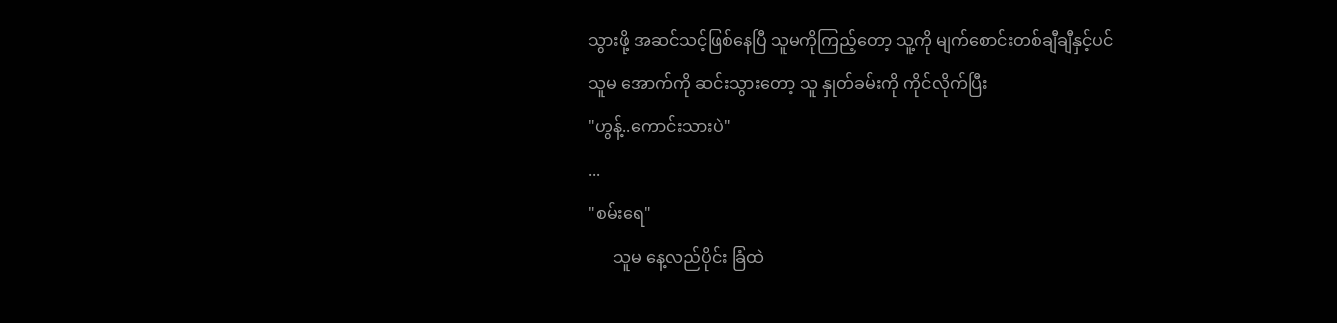သွားဖို့ အဆင်သင့်ဖြစ်နေပြီ သူမကိုကြည့်တော့ သူ့ကို မျက်စောင်းတစ်ချီချီနှင့်ပင်
သူမ အောက်ကို ဆင်းသွားတော့ သူ နှုတ်ခမ်းကို ကိုင်လိုက်ပြီး
"ဟွန့်..ကောင်းသားပဲ"
...
"စမ်းရေ"
      သူမ နေ့လည်ပိုင်း ခြံထဲ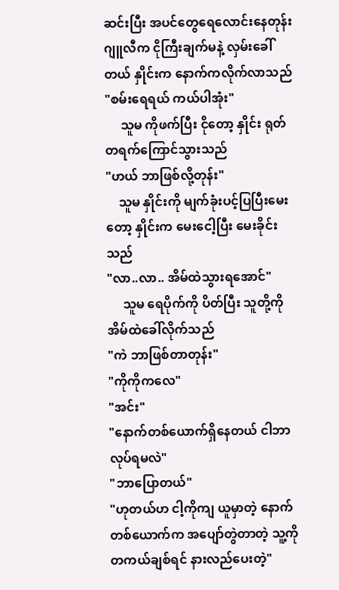ဆင်းပြီး အပင်တွေရေလောင်းနေတုန်း ဂျူလီက ငိုကြီးချက်မနဲ့ လှမ်းခေါ်တယ် နှိုင်းက နောက်ကလိုက်လာသည်
"စမ်းရေရယ် ကယ်ပါအုံး"
     သူမ ကိုဖက်ပြီး ငိုတော့ နှိုင်း ရုတ်တရက်ကြောင်သွားသည်
"ဟယ် ဘာဖြစ်လို့တုန်း"
    သူမ နှိုင်းကို မျက်ခုံးပင့်ပြပြီးမေးတော့ နှိုင်းက မေးငေါ့ပြီး မေးခိုင်းသည်
"လာ..လာ.. အိမ်ထဲသွားရအောင်"
     သူမ ရေပိုက်ကို ပိတ်ပြီး သူတို့ကို အိမ်ထဲခေါ်လိုက်သည်
"ကဲ ဘာဖြစ်တာတုန်း"
"ကိုကိုကလေ"
"အင်း"
"နောက်တစ်ယောက်ရှိနေတယ် ငါဘာလုပ်ရမလဲ"
"ဘာပြောတယ်"
"ဟုတယ်ဟ ငါ့ကိုကျ ယူမှာတဲ့ နောက်တစ်ယောက်က အပျော်တွဲတာတဲ့ သူ့ကိုတကယ်ချစ်ရင် နားလည်ပေးတဲ့"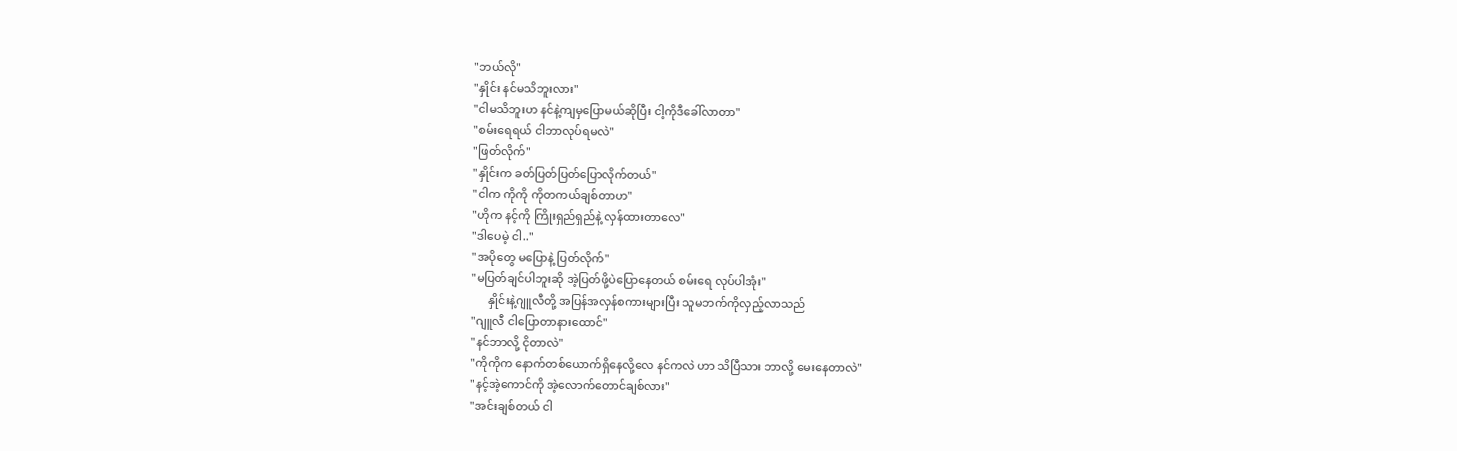"ဘယ်လို"
"နှိုင်း နင်မသိဘူးလား"
"ငါမသိဘူးဟ နင်နဲ့ကျမှပြောမယ်ဆိုပြီး ငါ့ကိုဒီခေါ်လာတာ"
"စမ်းရေရယ် ငါဘာလုပ်ရမလဲ"
"ဖြတ်လိုက်"
"နှိုင်းက ခတ်ပြတ်ပြတ်ပြောလိုက်တယ်"
"ငါက ကိုကို ကိုတကယ်ချစ်တာဟ"
"ဟိုက နင့်ကို ကြိုးရှည်ရှည်နဲ့ လှန်ထားတာလေ"
"ဒါပေမဲ့ ငါ.."
"အပိုတွေ မပြောနဲ့ ပြတ်လိုက်"
"မပြတ်ချင်ပါဘူးဆို အဲ့ပြတ်ဖို့ပဲပြောနေတယ် စမ်းရေ လုပ်ပါအုံး"
      နှိုင်းနဲ့ဂျူလီတို့ အပြန်အလှန်စကားများပြီး သူမဘက်ကိုလှည့်လာသည်
"ဂျူလီ ငါပြောတာနားထောင်"
"နင်ဘာလို့ ငိုတာလဲ"
"ကိုကိုက နောက်တစ်ယောက်ရှိနေလို့လေ နင်ကလဲ ဟာ သိပြီသား ဘာလို့ မေးနေတာလဲ"
"နင့်အဲ့ကောင်ကို အဲ့လောက်တောင်ချစ်လား"
"အင်းချစ်တယ် ငါ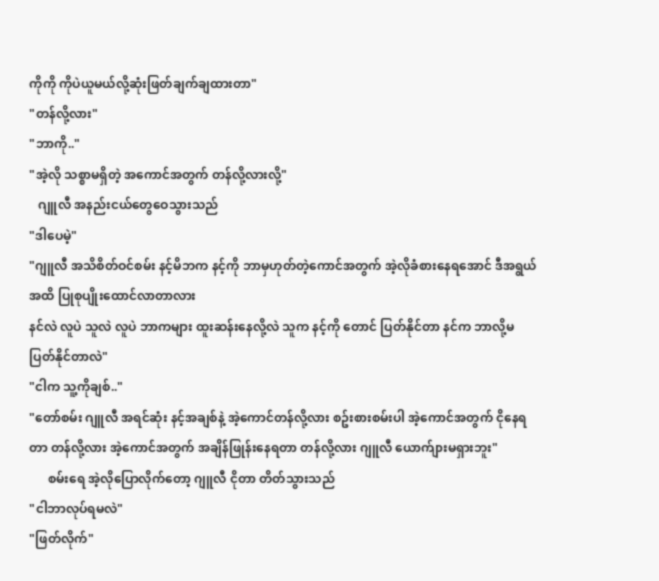ကိုကို ကိုပဲယူမယ်လို့ဆုံးဖြတ်ချက်ချထားတာ"
"တန်လို့လား"
"ဘာကို.."
"အဲ့လို သစ္စာမရှိတဲ့ အကောင်အတွက် တန်လို့လားလို့"
   ဂျူလီ အနည်းငယ်တွေဝေသွားသည်
"ဒါပေမဲ့"
"ဂျူလီ အသိစိတ်ဝင်စမ်း နင့်မိဘက နင့်ကို ဘာမှဟုတ်တဲ့ကောင်အတွက် အဲ့လိုခံစားနေရအောင် ဒီအရွယ်အထိ ပြုစုပျိုးထောင်လာတာလား
နင်လဲ လူပဲ သူလဲ လူပဲ ဘာကများ ထူးဆန်းနေလို့လဲ သူက နင့်ကို တောင် ပြတ်နိုင်တာ နင်က ဘာလို့မပြတ်နိုင်တာလဲ"
"ငါက သူ့ကိုချစ်.."
"တော်စမ်း ဂျူလီ အရင်ဆုံး နင့်အချစ်နဲ့ အဲ့ကောင်တန်လို့လား စဥ်းစားစမ်းပါ အဲ့ကောင်အတွက် ငိုနေရတာ တန်လို့လား အဲ့ကောင်အတွက် အချိန်ဖြုန်းနေရတာ တန်လို့လား ဂျူလီ ယောက်ျားမရှားဘူး"
      စမ်းရေ အဲ့လိုပြောလိုက်တော့ ဂျူလီ ငိုတာ တိတ်သွားသည်
"ငါဘာလုပ်ရမလဲ"
"ဖြတ်လိုက်"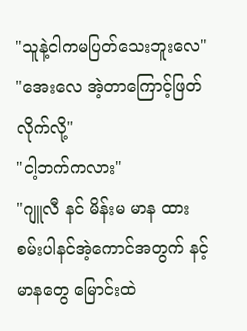"သူနဲ့ငါကမပြတ်သေးဘူးလေ"
"အေးလေ အဲ့တာကြောင့်ဖြတ်လိုက်လို့"
"ငါ့ဘက်ကလား"
"ဂျူလီ နင် မိန်းမ မာန ထားစမ်းပါနင်အဲ့ကောင်အတွက် နင့် မာနတွေ မြောင်းထဲ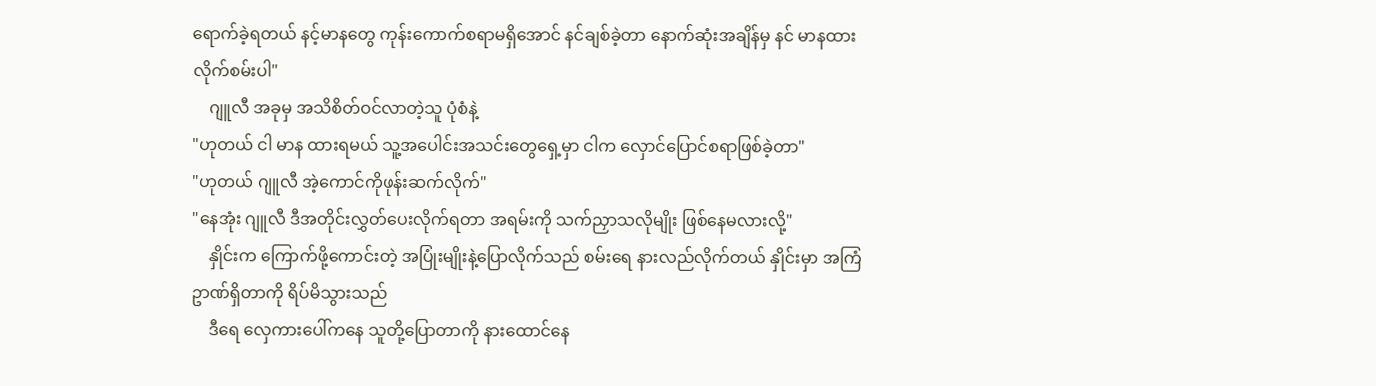ရောက်ခဲ့ရတယ် နင့်မာနတွေ ကုန်းကောက်စရာမရှိအောင် နင်ချစ်ခဲ့တာ နောက်ဆုံးအချိန်မှ နင် မာနထားလိုက်စမ်းပါ"
    ဂျူလီ အခုမှ အသိစိတ်ဝင်လာတဲ့သူ ပုံစံနဲ့
"ဟုတယ် ငါ မာန ထားရမယ် သူ့အပေါင်းအသင်းတွေရှေ့မှာ ငါက လှောင်ပြောင်စရာဖြစ်ခဲ့တာ"
"ဟုတယ် ဂျူလီ အဲ့ကောင်ကိုဖုန်းဆက်လိုက်"
"နေအုံး ဂျူလီ ဒီအတိုင်းလွှတ်ပေးလိုက်ရတာ အရမ်းကို သက်ညှာသလိုမျိုး ဖြစ်နေမလားလို့"
    နှိုင်းက ကြောက်ဖို့ကောင်းတဲ့ အပြုံးမျိုးနဲ့ပြောလိုက်သည် စမ်းရေ နားလည်လိုက်တယ် နှိုင်းမှာ အကြံဥာဏ်ရှိတာကို ရိပ်မိသွားသည်
    ဒီရေ လှေကားပေါ်ကနေ သူတို့ပြောတာကို နားထောင်နေ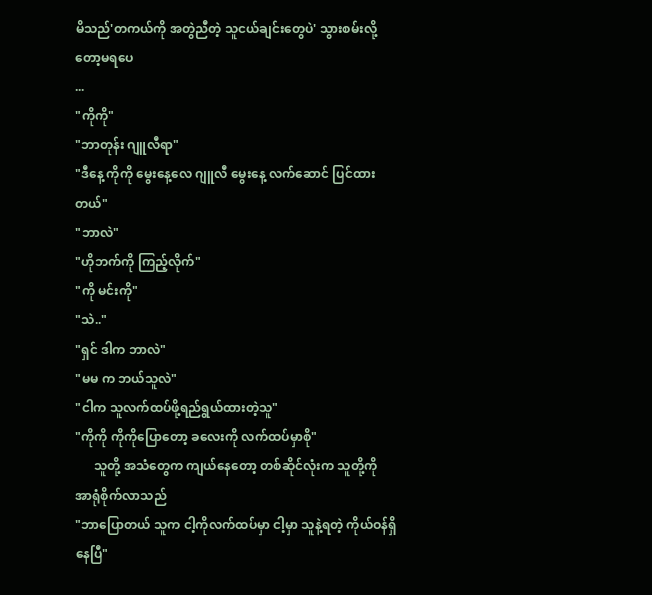မိသည်'တကယ်ကို အတွဲညီတဲ့ သူငယ်ချင်းတွေပဲ' သွားစမ်းလို့တော့မရပေ
...
"ကိုကို"
"ဘာတုန်း ဂျူလီရာ"
"ဒီနေ့ ကိုကို မွေးနေ့လေ ဂျူလီ မွေးနေ့ လက်ဆောင် ပြင်ထားတယ်"
"ဘာလဲ"
"ဟိုဘက်ကို ကြည့်လိုက်"
"ကို မင်းကို"
"သဲ.."
"ရှင် ဒါက ဘာလဲ"
"မမ က ဘယ်သူလဲ"
"ငါက သူလက်ထပ်ဖို့ရည်ရွယ်ထားတဲ့သူ"
"ကိုကို ကိုကိုပြောတော့ ခလေးကို လက်ထပ်မှာစို"
      သူတို့ အသံတွေက ကျယ်နေတော့ တစ်ဆိုင်လုံးက သူတို့ကို အာရုံစိုက်လာသည်
"ဘာပြောတယ် သူက ငါ့ကိုလက်ထပ်မှာ ငါ့မှာ သူနဲ့ရတဲ့ ကိုယ်ဝန်ရှိနေပြီ"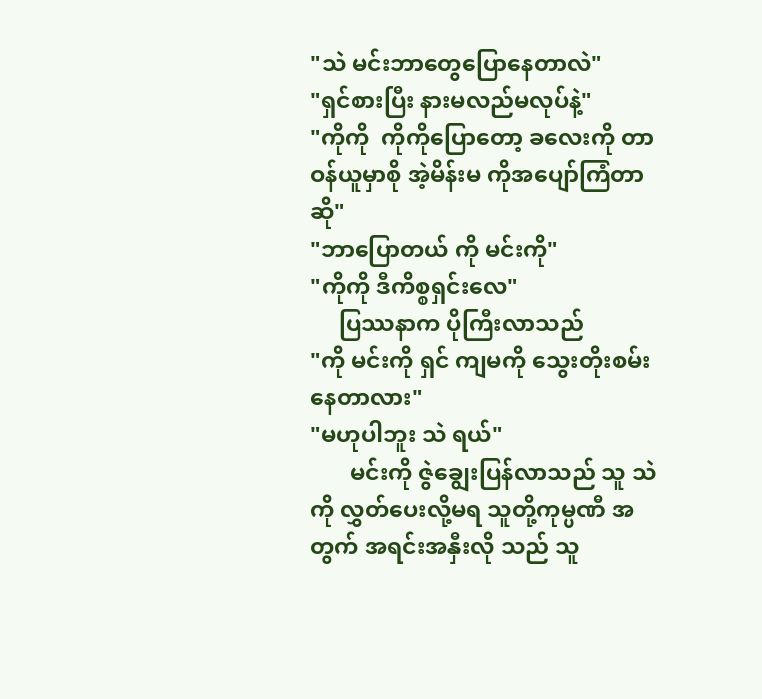"သဲ မင်းဘာတွေပြောနေတာလဲ"
"ရှင်စားပြီး နားမလည်မလုပ်နဲ့"
"ကိုကို  ကိုကိုပြောတော့ ခလေးကို တာဝန်ယူမှာစို အဲ့မိန်းမ ကိုအပျော်ကြံတာဆို"
"ဘာပြောတယ် ကို မင်းကို"
"ကိုကို ဒီကိစ္စရှင်းလေ"
     ပြဿနာက ပိုကြီးလာသည်
"ကို မင်းကို ရှင် ကျမကို သွေးတိုးစမ်းနေတာလား"
"မဟုပါဘူး သဲ ရယ်"
       မင်းကို ဇွဲချွေးပြန်လာသည် သူ သဲကို လွှတ်ပေးလို့မရ သူတို့ကုမ္ပဏီ အတွက် အရင်းအနှီးလို သည် သူ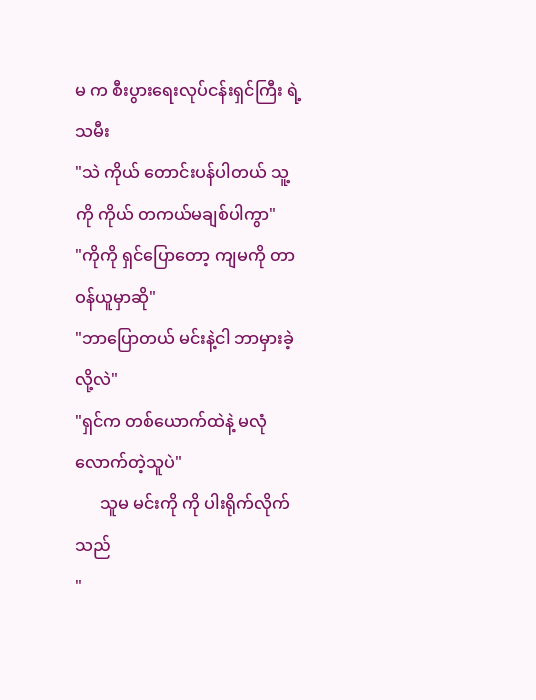မ က စီးပွားရေးလုပ်ငန်းရှင်ကြီး ရဲ့ သမီး
"သဲ ကိုယ် တောင်းပန်ပါတယ် သူ့ကို ကိုယ် တကယ်မချစ်ပါကွာ"
"ကိုကို ရှင်ပြောတော့ ကျမကို တာဝန်ယူမှာဆို"
"ဘာပြောတယ် မင်းနဲ့ငါ ဘာမှားခဲ့လို့လဲ"
"ရှင်က တစ်ယောက်ထဲနဲ့ မလုံလောက်တဲ့သူပဲ"
      သူမ မင်းကို ကို ပါးရိုက်လိုက်သည်
"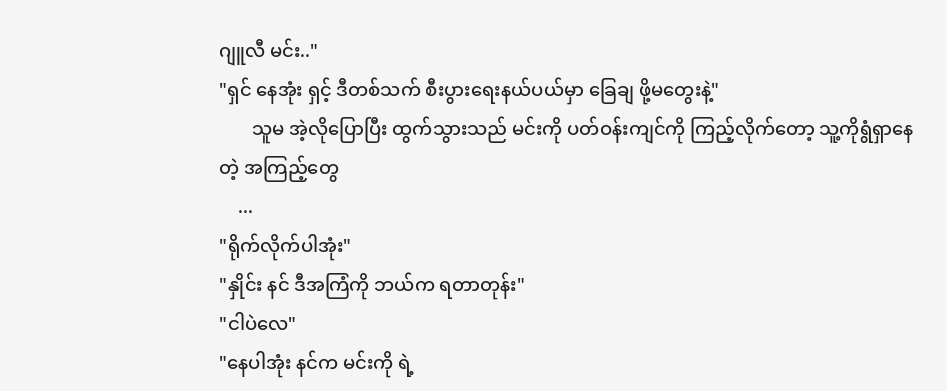ဂျူလီ မင်း.."
"ရှင် နေအုံး ရှင့် ဒီတစ်သက် စီးပွားရေးနယ်ပယ်မှာ ခြေချ ဖို့မတွေးနဲ့"
       သူမ အဲ့လိုပြောပြီး ထွက်သွားသည် မင်းကို ပတ်ဝန်းကျင်ကို ကြည့်လိုက်တော့ သူ့ကိုရွံရှာနေတဲ့ အကြည့်တွေ
    ...
"ရိုက်လိုက်ပါအုံး"
"နှိုင်း နင် ဒီအကြံကို ဘယ်က ရတာတုန်း"
"ငါပဲလေ"
"နေပါအုံး နင်က မင်းကို ရဲ့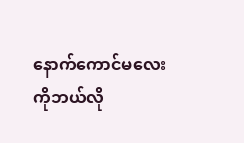နောက်ကောင်မလေးကိုဘယ်လို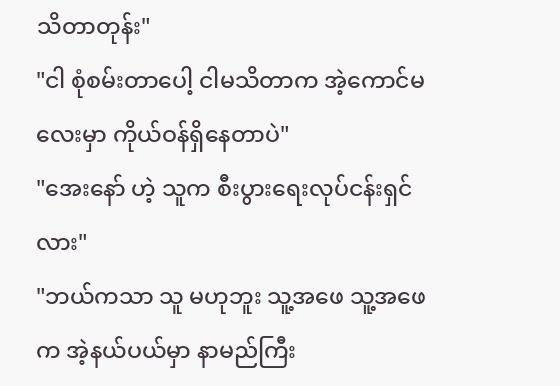သိတာတုန်း"
"ငါ စုံစမ်းတာပေါ့ ငါမသိတာက အဲ့ကောင်မလေးမှာ ကိုယ်ဝန်ရှိနေတာပဲ"
"အေးနော် ဟဲ့ သူက စီးပွားရေးလုပ်ငန်းရှင်လား"
"ဘယ်ကသာ သူ မဟုဘူး သူ့အဖေ သူ့အဖေက အဲ့နယ်ပယ်မှာ နာမည်ကြီး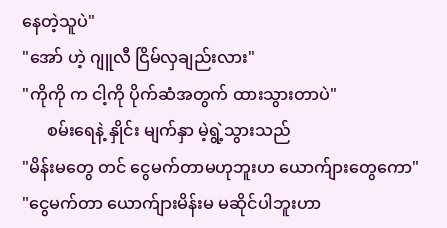နေတဲ့သူပဲ"
"အော် ဟဲ့ ဂျူလီ ငြိမ်လှချည်းလား"
"ကိုကို က ငါ့ကို ပိုက်ဆံအတွက် ထားသွားတာပဲ"
      စမ်းရေနဲ့ နှိုင်း မျက်နှာ မဲ့ရွဲ့သွားသည်
"မိန်းမတွေ တင် ငွေမက်တာမဟုဘူးဟ ယောက်ျားတွေကော"
"ငွေမက်တာ ယောက်ျားမိန်းမ မဆိုင်ပါဘူးဟာ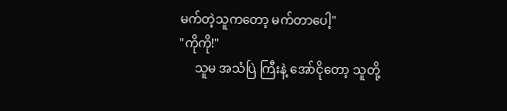မက်တဲ့သူကတော့ မက်တာပေါ့"
"ကိုကို!"
     သူမ အသံပြဲ ကြီးနဲ့ အော်ငိုတော့ သူတို့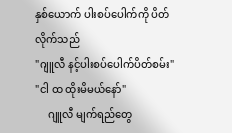နှစ်ယောက် ပါးစပ်ပေါက်ကို ပိတ်လိုက်သည်
"ဂျူလီ နင့်ပါးစပ်ပေါက်ပိတ်စမ်း"
"ငါ ထ ထိုးမိမယ်နော်"
     ဂျူလီ မျက်ရည်တွေ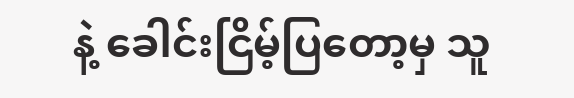နဲ့ ခေါင်းငြိမ့်ပြတော့မှ သူ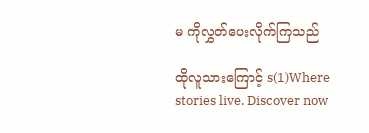မ ကိုလွှတ်ပေးလိုက်ကြသည်

ထိုလူသားကြောင့် s(1)Where stories live. Discover now